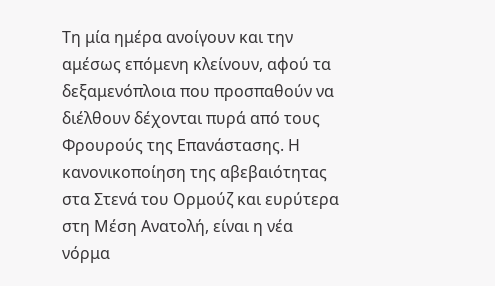Τη μία ημέρα ανοίγουν και την αμέσως επόμενη κλείνουν, αφού τα δεξαμενόπλοια που προσπαθούν να διέλθουν δέχονται πυρά από τους Φρουρούς της Επανάστασης. Η κανονικοποίηση της αβεβαιότητας στα Στενά του Ορμούζ και ευρύτερα στη Μέση Ανατολή, είναι η νέα νόρμα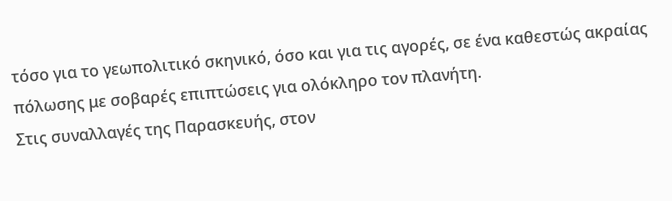τόσο για το γεωπολιτικό σκηνικό, όσο και για τις αγορές, σε ένα καθεστώς ακραίας πόλωσης με σοβαρές επιπτώσεις για ολόκληρο τον πλανήτη.
Στις συναλλαγές της Παρασκευής, στον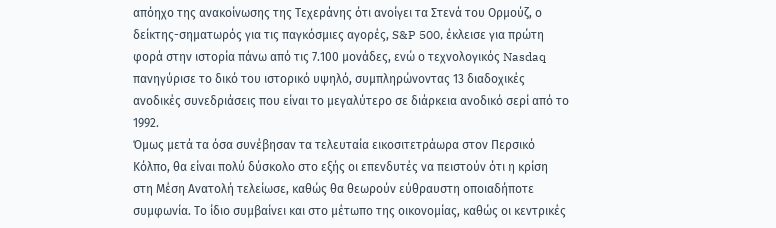απόηχο της ανακοίνωσης της Τεχεράνης ότι ανοίγει τα Στενά του Ορμούζ, ο δείκτης-σηματωρός για τις παγκόσμιες αγορές, S&P 500, έκλεισε για πρώτη φορά στην ιστορία πάνω από τις 7.100 μονάδες, ενώ ο τεχνολογικός Nasdaq πανηγύρισε το δικό του ιστορικό υψηλό, συμπληρώνοντας 13 διαδοχικές ανοδικές συνεδριάσεις που είναι το μεγαλύτερο σε διάρκεια ανοδικό σερί από το 1992.
Όμως μετά τα όσα συνέβησαν τα τελευταία εικοσιτετράωρα στον Περσικό Κόλπο, θα είναι πολύ δύσκολο στο εξής οι επενδυτές να πειστούν ότι η κρίση στη Μέση Ανατολή τελείωσε, καθώς θα θεωρούν εύθραυστη οποιαδήποτε συμφωνία. Το ίδιο συμβαίνει και στο μέτωπο της οικονομίας, καθώς οι κεντρικές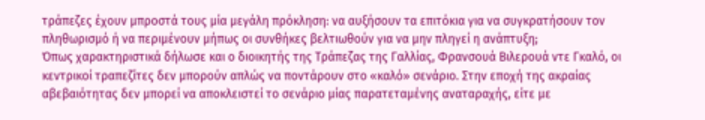τράπεζες έχουν μπροστά τους μία μεγάλη πρόκληση: να αυξήσουν τα επιτόκια για να συγκρατήσουν τον πληθωρισμό ή να περιμένουν μήπως οι συνθήκες βελτιωθούν για να μην πληγεί η ανάπτυξη;
Όπως χαρακτηριστικά δήλωσε και ο διοικητής της Τράπεζας της Γαλλίας, Φρανσουά Βιλερουά ντε Γκαλό, οι κεντρικοί τραπεζίτες δεν μπορούν απλώς να ποντάρουν στο «καλό» σενάριο. Στην εποχή της ακραίας αβεβαιότητας δεν μπορεί να αποκλειστεί το σενάριο μίας παρατεταμένης αναταραχής, είτε με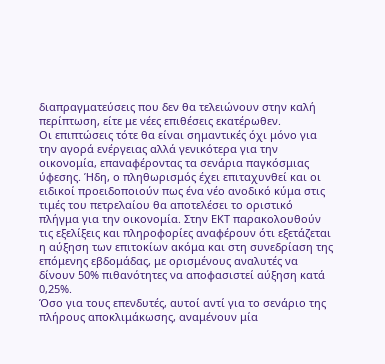διαπραγματεύσεις που δεν θα τελειώνουν στην καλή περίπτωση, είτε με νέες επιθέσεις εκατέρωθεν.
Οι επιπτώσεις τότε θα είναι σημαντικές όχι μόνο για την αγορά ενέργειας αλλά γενικότερα για την οικονομία, επαναφέροντας τα σενάρια παγκόσμιας ύφεσης. Ήδη, ο πληθωρισμός έχει επιταχυνθεί και οι ειδικοί προειδοποιούν πως ένα νέο ανοδικό κύμα στις τιμές του πετρελαίου θα αποτελέσει το οριστικό πλήγμα για την οικονομία. Στην ΕΚΤ παρακολουθούν τις εξελίξεις και πληροφορίες αναφέρουν ότι εξετάζεται η αύξηση των επιτοκίων ακόμα και στη συνεδρίαση της επόμενης εβδομάδας, με ορισμένους αναλυτές να δίνουν 50% πιθανότητες να αποφασιστεί αύξηση κατά 0,25%.
Όσο για τους επενδυτές, αυτοί αντί για το σενάριο της πλήρους αποκλιμάκωσης, αναμένουν μία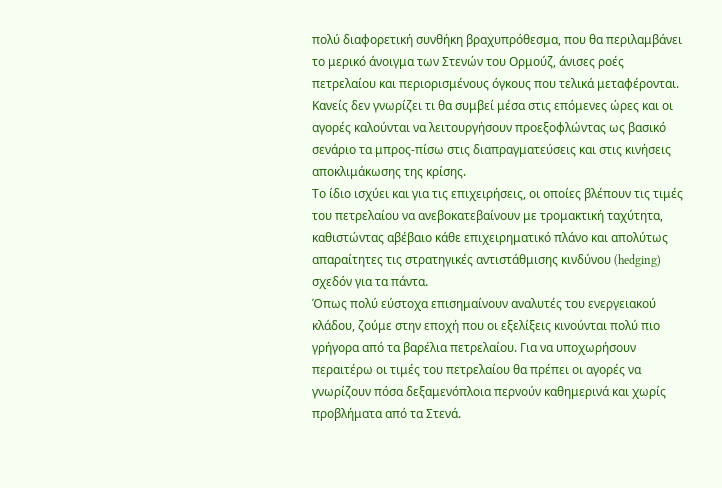πολύ διαφορετική συνθήκη βραχυπρόθεσμα, που θα περιλαμβάνει το μερικό άνοιγμα των Στενών του Ορμούζ, άνισες ροές πετρελαίου και περιορισμένους όγκους που τελικά μεταφέρονται.
Κανείς δεν γνωρίζει τι θα συμβεί μέσα στις επόμενες ώρες και οι αγορές καλούνται να λειτουργήσουν προεξοφλώντας ως βασικό σενάριο τα μπρος-πίσω στις διαπραγματεύσεις και στις κινήσεις αποκλιμάκωσης της κρίσης.
Το ίδιο ισχύει και για τις επιχειρήσεις, οι οποίες βλέπουν τις τιμές του πετρελαίου να ανεβοκατεβαίνουν με τρομακτική ταχύτητα, καθιστώντας αβέβαιο κάθε επιχειρηματικό πλάνο και απολύτως απαραίτητες τις στρατηγικές αντιστάθμισης κινδύνου (hedging) σχεδόν για τα πάντα.
Όπως πολύ εύστοχα επισημαίνουν αναλυτές του ενεργειακού κλάδου, ζούμε στην εποχή που οι εξελίξεις κινούνται πολύ πιο γρήγορα από τα βαρέλια πετρελαίου. Για να υποχωρήσουν περαιτέρω οι τιμές του πετρελαίου θα πρέπει οι αγορές να γνωρίζουν πόσα δεξαμενόπλοια περνούν καθημερινά και χωρίς προβλήματα από τα Στενά.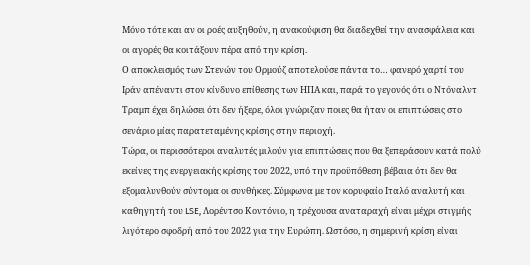Μόνο τότε και αν οι ροές αυξηθούν, η ανακούφιση θα διαδεχθεί την ανασφάλεια και οι αγορές θα κοιτάξουν πέρα από την κρίση.
Ο αποκλεισμός των Στενών του Ορμούζ αποτελούσε πάντα το… φανερό χαρτί του Ιράν απέναντι στον κίνδυνο επίθεσης των ΗΠΑ και, παρά το γεγονός ότι ο Ντόναλντ Τραμπ έχει δηλώσει ότι δεν ήξερε, όλοι γνώριζαν ποιες θα ήταν οι επιπτώσεις στο σενάριο μίας παρατεταμένης κρίσης στην περιοχή.
Τώρα, οι περισσότεροι αναλυτές μιλούν για επιπτώσεις που θα ξεπεράσουν κατά πολύ εκείνες της ενεργειακής κρίσης του 2022, υπό την προϋπόθεση βέβαια ότι δεν θα εξομαλυνθούν σύντομα οι συνθήκες. Σύμφωνα με τον κορυφαίο Ιταλό αναλυτή και καθηγητή του LSE, Λορέντσο Κοντόνιο, η τρέχουσα αναταραχή είναι μέχρι στιγμής λιγότερο σφοδρή από του 2022 για την Ευρώπη. Ωστόσο, η σημερινή κρίση είναι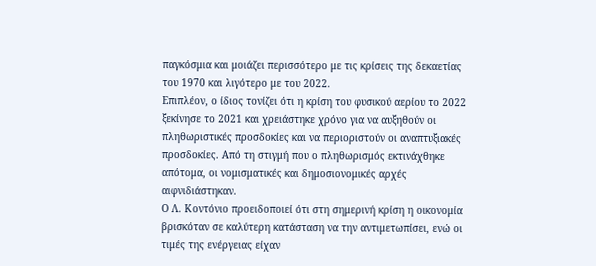παγκόσμια και μοιάζει περισσότερο με τις κρίσεις της δεκαετίας του 1970 και λιγότερο με του 2022.
Επιπλέον, ο ίδιος τονίζει ότι η κρίση του φυσικού αερίου το 2022 ξεκίνησε το 2021 και χρειάστηκε χρόνο για να αυξηθούν οι πληθωριστικές προσδοκίες και να περιοριστούν οι αναπτυξιακές προσδοκίες. Από τη στιγμή που ο πληθωρισμός εκτινάχθηκε απότομα, οι νομισματικές και δημοσιονομικές αρχές αιφνιδιάστηκαν.
Ο Λ. Κοντόνιο προειδοποιεί ότι στη σημερινή κρίση η οικονομία βρισκόταν σε καλύτερη κατάσταση να την αντιμετωπίσει, ενώ οι τιμές της ενέργειας είχαν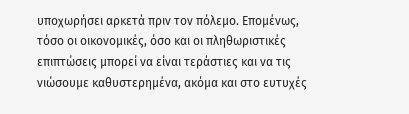υποχωρήσει αρκετά πριν τον πόλεμο. Επομένως, τόσο οι οικονομικές, όσο και οι πληθωριστικές επιπτώσεις μπορεί να είναι τεράστιες και να τις νιώσουμε καθυστερημένα, ακόμα και στο ευτυχές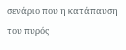σενάριο που η κατάπαυση του πυρός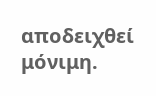αποδειχθεί μόνιμη.